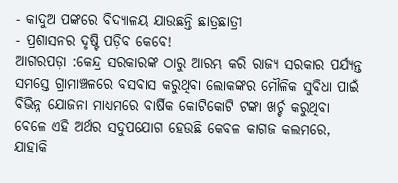- କାଦୁଅ ପଙ୍କରେ ବିଦ୍ୟାଳୟ ଯାଉଛନ୍ତି ଛାତ୍ରଛାତ୍ରୀ
- ପ୍ରଶାସନର ଦୃଷ୍ଟି ପଡ଼ିବ କେବେ!
ଆଗରପଡ଼ା :କେନ୍ଦ୍ର ସରକାରଙ୍କ ଠାରୁ ଆରମ୍ଭ କରି ରାଜ୍ୟ ସରକାର ପର୍ଯ୍ୟନ୍ତ ସମସ୍ତେ ଗ୍ରାମାଞ୍ଚଳରେ ବସବାସ କରୁଥିବା ଲୋକଙ୍କର ମୌଳିକ ସୁବିଧା ପାଇଁ ବିଭିନ୍ନ ଯୋଜନା ମାଧ୍ୟମରେ ବାର୍ଷିକ କୋଟିକୋଟି ଟଙ୍କା ଖର୍ଚ୍ଚ କରୁଥିବା ବେଳେ ଏହି ଅର୍ଥର ସଦୁପଯୋଗ ହେଉଛି କେବଳ କାଗଜ କଲମରେ, ଯାହାକି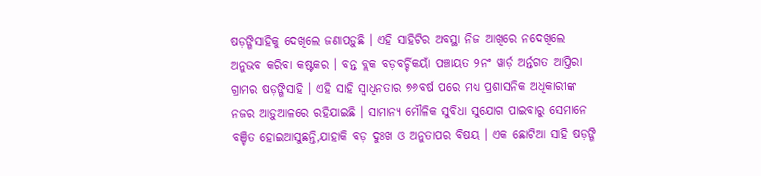ଷଡ଼ଙ୍ଗିସାହିକୁ ଦେଖିଲେ ଜଣାପଡ଼ୁଛି । ଏହି ସାହିଟିର ଅବସ୍ଥା ନିଜ ଆଖିରେ ନଦେଖିଲେ ଅନୁଭବ କରିବା କଷ୍ଟକର । ବନ୍ତ ବ୍ଲକ ବଡ଼ବର୍ଚ୍ଚିକୟାଁ ପଞ୍ଚାୟତ ୨ନଂ ୱାର୍ଡ଼ ଅର୍ନ୍ତଗତ ଆପ୍ତିରା ଗ୍ରାମର ଷଡ଼ଙ୍ଗିସାହି । ଏହି ସାହି ସ୍ୱାଧିନତାର ୭୬ବର୍ଷ ପରେ ମଧ୍ୟ ପ୍ରଶାସନିକ ଅଧିକାରୀଙ୍କ ନଜର ଆଡ଼ୁଆଳରେ ରହିଯାଇଛି । ସାମାନ୍ୟ ମୌଳିକ ସୁବିଧା ସୁଯୋଗ ପାଇବାରୁ ସେମାନେ ବଞ୍ଚିତ ହୋଇଆସୁଛନ୍ତି,ଯାହାକି ବଡ଼ ଦୁଃଖ ଓ ଅନୁତାପର ବିଷୟ । ଏକ ଛୋଟିଆ ସାହି ଷଡ଼ଙ୍ଗି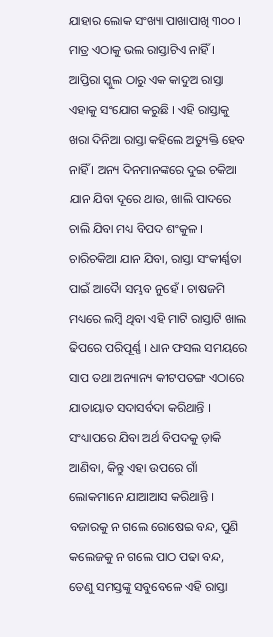ଯାହାର ଲୋକ ସଂଖ୍ୟା ପାଖାପାଖି ୩୦୦ । ମାତ୍ର ଏଠାକୁ ଭଲ ରାସ୍ତାଟିଏ ନାହିଁ । ଆପ୍ତିରା ସ୍କୁଲ ଠାରୁ ଏକ କାଦୁଅ ରାସ୍ତା ଏହାକୁ ସଂଯୋଗ କରୁଛି । ଏହି ରାସ୍ତାକୁ ଖରା ଦିନିଆ ରାସ୍ତା କହିଲେ ଅତ୍ୟୁକ୍ତି ହେବ ନାହିଁ । ଅନ୍ୟ ଦିନମାନଙ୍କରେ ଦୁଇ ଚକିଆ ଯାନ ଯିବା ଦୂରେ ଥାଉ, ଖାଲି ପାଦରେ ଚାଲି ଯିବା ମଧ୍ୟ ବିପଦ ଶଂକୁଳ । ଚାରିଚକିଆ ଯାନ ଯିବା, ରାସ୍ତା ସଂକୀର୍ଣ୍ଣତା ପାଇଁ ଆଦୈା ସମ୍ଭବ ନୁହେଁ । ଚାଷଜମି ମଧ୍ୟରେ ଲମ୍ବି ଥିବା ଏହି ମାଟି ରାସ୍ତାଟି ଖାଲ ଢିପରେ ପରିପୂର୍ଣ୍ଣ । ଧାନ ଫସଲ ସମୟରେ ସାପ ତଥା ଅନ୍ୟାନ୍ୟ କୀଟପତଙ୍ଗ ଏଠାରେ ଯାତାୟାତ ସଦାସର୍ବଦା କରିଥାନ୍ତି । ସଂଧ୍ୟାପରେ ଯିବା ଅର୍ଥ ବିପଦକୁ ଡ଼ାକି ଆଣିବା, କିନ୍ତୁ ଏହା ଉପରେ ଗାଁ ଲୋକମାନେ ଯାଆଆସ କରିଥାନ୍ତି । ବଜାରକୁ ନ ଗଲେ ରୋଷେଇ ବନ୍ଦ, ପୁଣି କଲେଜକୁ ନ ଗଲେ ପାଠ ପଢା ବନ୍ଦ, ତେଣୁ ସମସ୍ତଙ୍କୁ ସବୁବେଳେ ଏହି ରାସ୍ତା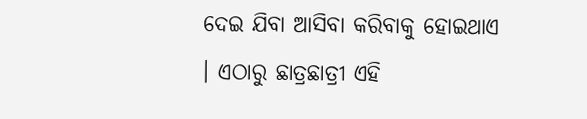ଦେଇ ଯିବା ଆସିବା କରିବାକୁ ହୋଇଥାଏ । ଏଠାରୁ ଛାତ୍ରଛାତ୍ରୀ ଏହି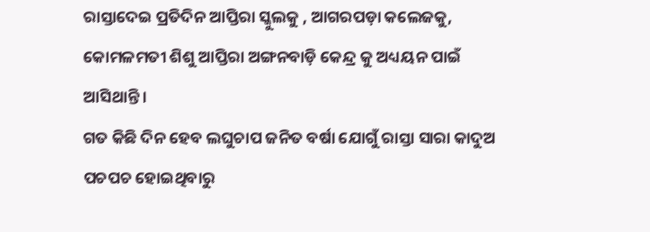ରାସ୍ତାଦେଇ ପ୍ରତିଦିନ ଆପ୍ତିରା ସ୍କୁଲକୁ , ଆଗରପଡ଼ା କଲେଜକୁ, କୋମଳମତୀ ଶିଶୁ ଆପ୍ତିରା ଅଙ୍ଗନବାଡ଼ି କେନ୍ଦ୍ର କୁ ଅଧ୍ୟୟନ ପାଇଁ ଆସିଥାନ୍ତି ।
ଗତ କିଛି ଦିନ ହେବ ଲଘୁଚାପ ଜନିତ ବର୍ଷା ଯୋଗୁଁ ରାସ୍ତା ସାରା କାଦୁଅ ପଚପଚ ହୋଇଥିବାରୁ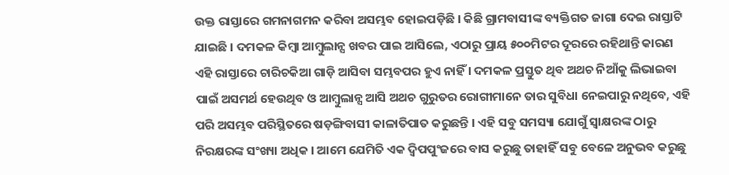ଉକ୍ତ ରାସ୍ତାରେ ଗମନାଗମନ କରିବା ଅସମ୍ଭବ ହୋଇପଡ଼ିଛି । କିଛି ଗ୍ରାମବାସୀଙ୍କ ବ୍ୟକ୍ତିଗତ ଜାଗା ଦେଇ ରାସ୍ତାଟି ଯାଇଛି । ଦମକଳ କିମ୍ବା ଆମ୍ବୁଲାନ୍ସ ଖବର ପାଇ ଆସିଲେ, ଏଠାରୁ ପ୍ରାୟ ୫୦୦ମିଟର ଦୂରରେ ରହିଥାନ୍ତି କାରଣ ଏହି ରାସ୍ତାରେ ଚାରିଚକିଆ ଗାଡ଼ି ଆସିବା ସମ୍ଭବପର ହୁଏ ନାହିଁ । ଦମକଳ ପ୍ରସ୍ତୁତ ଥିବ ଅଥଚ ନିଆଁକୁ ଲିଭାଇବା ପାଇଁ ଅସମର୍ଥ ହେଉଥିବ ଓ ଆମ୍ବୁଲାନ୍ସ ଆସି ଅଥଚ ଗୁରୁତର ରୋଗୀମାନେ ତାର ସୁବିଧା ନେଇପାରୁ ନଥିବେ, ଏହି ପରି ଅସମ୍ଭବ ପରିସ୍ଥିତରେ ଷଡ଼ଙ୍ଗିବାସୀ କାଳାତିପାତ କରୁଛନ୍ତି । ଏହି ସବୁ ସମସ୍ୟା ଯୋଗୁଁ ସ୍ୱାକ୍ଷରଙ୍କ ଠାରୁ ନିରକ୍ଷରଙ୍କ ସଂଖ୍ୟା ଅଧିକ । ଆମେ ଯେମିତି ଏକ ଦ୍ୱିପପୁଂଜରେ ବାସ କରୁଛୁ ତାହାହିଁ ସବୁ ବେଳେ ଅନୁଭବ କରୁଛୁ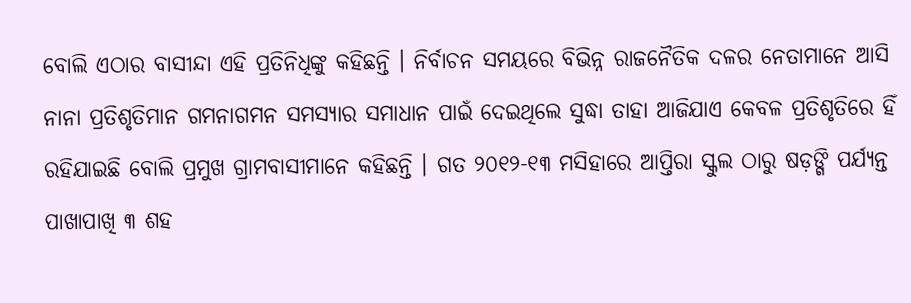ବୋଲି ଏଠାର ବାସୀନ୍ଦା ଏହି ପ୍ରତିନିଧିଙ୍କୁ କହିଛନ୍ତି । ନିର୍ବାଚନ ସମୟରେ ବିଭିନ୍ନ ରାଜନୈତିକ ଦଳର ନେତାମାନେ ଆସି ନାନା ପ୍ରତିଶୃତିମାନ ଗମନାଗମନ ସମସ୍ୟାର ସମାଧାନ ପାଇଁ ଦେଇଥିଲେ ସୁଦ୍ଧା ତାହା ଆଜିଯାଏ କେବଳ ପ୍ରତିଶୃତିରେ ହିଁ ରହିଯାଇଛି ବୋଲି ପ୍ରମୁଖ ଗ୍ରାମବାସୀମାନେ କହିଛନ୍ତି । ଗତ ୨୦୧୨-୧୩ ମସିହାରେ ଆପ୍ତିରା ସ୍କୁଲ ଠାରୁ ଷଡ଼ଙ୍ଗି ପର୍ଯ୍ୟନ୍ତ ପାଖାପାଖି ୩ ଶହ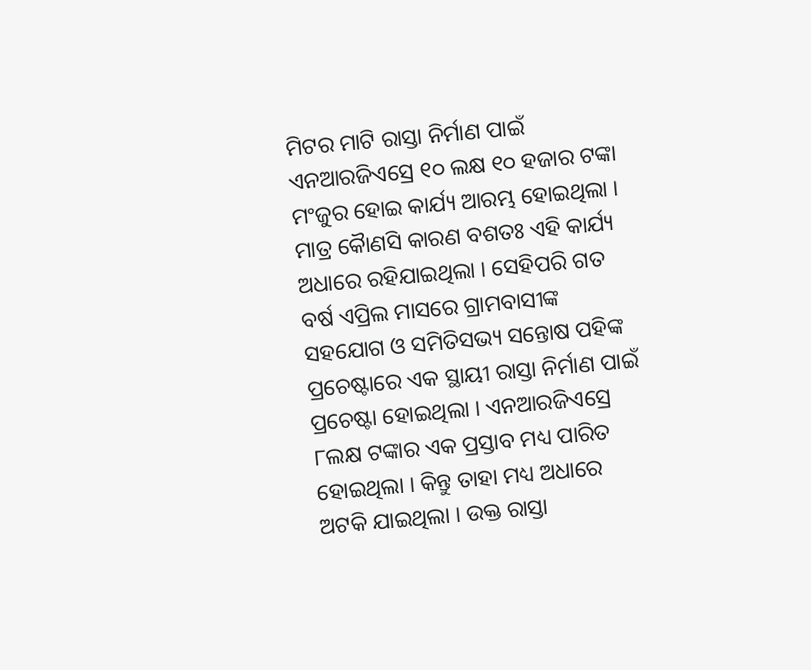ମିଟର ମାଟି ରାସ୍ତା ନିର୍ମାଣ ପାଇଁ ଏନଆରଜିଏସ୍ରେ ୧୦ ଲକ୍ଷ ୧୦ ହଜାର ଟଙ୍କା ମଂଜୁର ହୋଇ କାର୍ଯ୍ୟ ଆରମ୍ଭ ହୋଇଥିଲା । ମାତ୍ର କୈାଣସି କାରଣ ବଶତଃ ଏହି କାର୍ଯ୍ୟ ଅଧାରେ ରହିଯାଇଥିଲା । ସେହିପରି ଗତ ବର୍ଷ ଏପ୍ରିଲ ମାସରେ ଗ୍ରାମବାସୀଙ୍କ ସହଯୋଗ ଓ ସମିତିସଭ୍ୟ ସନ୍ତୋଷ ପହିଙ୍କ ପ୍ରଚେଷ୍ଟାରେ ଏକ ସ୍ଥାୟୀ ରାସ୍ତା ନିର୍ମାଣ ପାଇଁ ପ୍ରଚେଷ୍ଟା ହୋଇଥିଲା । ଏନଆରଜିଏସ୍ରେ ୮ଲକ୍ଷ ଟଙ୍କାର ଏକ ପ୍ରସ୍ତାବ ମଧ୍ୟ ପାରିତ ହୋଇଥିଲା । କିନ୍ତୁ ତାହା ମଧ୍ୟ ଅଧାରେ ଅଟକି ଯାଇଥିଲା । ଉକ୍ତ ରାସ୍ତା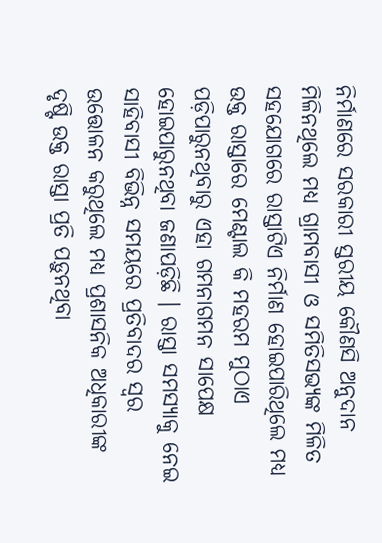ନିର୍ମାଣରେ ସରକାରୀ ସ୍ତରୀୟ କୌଣସି ଅନୁଦାନ ମିଳିନଥିଲେ ମଧ୍ୟ ଗ୍ରାମବାସୀ ଓ ସମିତିସଭ୍ୟଙ୍କ ମିଳିତ ସହଯୋଗରେ ରାସ୍ତାଟିଏ ନିର୍ମାଣ ହୋଇପାରିଥିଲେ ମଧ୍ୟ ଉକ୍ତ ରାସ୍ତାରେ ମେଣ୍ଟାଲ କି ମହରମ ମୁଠାଏ ପଡ଼ିପାରୁନଥିବାରୁ ଏହା ଗମନାଗମନ ସାପେକ୍ଷ ହୋଇପାରୁନଥିବା ଜଣାପଡ଼ିଛି । ରାସ୍ତା ସମସ୍ୟାକୁ ନେଇ ସାହିବାସୀ ବିଭିନ୍ନ ସମୟରେ ପ୍ରତିବାଦର ସ୍ୱର ଉତ୍ତୋଳନ କରୁଥିଲେ ମଧ୍ୟ ପ୍ରଶାସନିକ ଅଧିକାରୀଙ୍କ ଦୃଷ୍ଟି ଉକ୍ତ ରାସ୍ତା ପ୍ରତି ପଡ଼ୁନଥିବା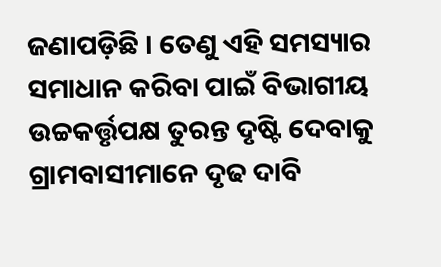ଜଣାପଡ଼ିଛି । ତେଣୁ ଏହି ସମସ୍ୟାର ସମାଧାନ କରିବା ପାଇଁ ବିଭାଗୀୟ ଉଚ୍ଚକର୍ତ୍ତୃପକ୍ଷ ତୁରନ୍ତ ଦୃଷ୍ଟି ଦେବାକୁ ଗ୍ରାମବାସୀମାନେ ଦୃଢ ଦାବି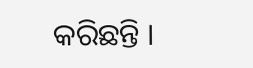କରିଛନ୍ତି ।